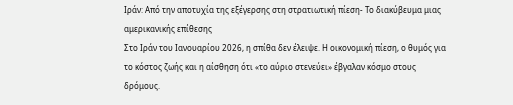Ιράν: Από την αποτυχία της εξέγερσης στη στρατιωτική πίεση- Το διακύβευμα μιας αμερικανικής επίθεσης
Στο Ιράν του Ιανουαρίου 2026, η σπίθα δεν έλειψε. Η οικονομική πίεση, ο θυμός για το κόστος ζωής και η αίσθηση ότι «το αύριο στενεύει» έβγαλαν κόσμο στους δρόμους.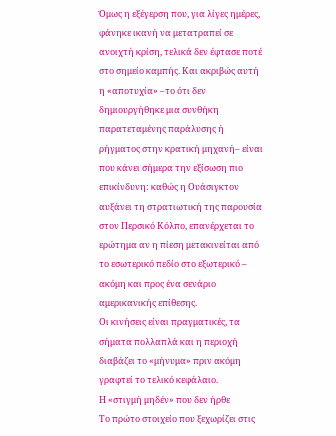Όμως η εξέγερση που, για λίγες ημέρες, φάνηκε ικανή να μετατραπεί σε ανοιχτή κρίση, τελικά δεν έφτασε ποτέ στο σημείο καμπής. Και ακριβώς αυτή η «αποτυχία» –το ότι δεν δημιουργήθηκε μια συνθήκη παρατεταμένης παράλυσης ή ρήγματος στην κρατική μηχανή– είναι που κάνει σήμερα την εξίσωση πιο επικίνδυνη: καθώς η Ουάσιγκτον αυξάνει τη στρατιωτική της παρουσία στον Περσικό Κόλπο, επανέρχεται το ερώτημα αν η πίεση μετακινείται από το εσωτερικό πεδίο στο εξωτερικό – ακόμη και προς ένα σενάριο αμερικανικής επίθεσης.
Οι κινήσεις είναι πραγματικές, τα σήματα πολλαπλά και η περιοχή διαβάζει το «μήνυμα» πριν ακόμη γραφτεί το τελικό κεφάλαιο.
Η «στιγμή μηδέν» που δεν ήρθε
Το πρώτο στοιχείο που ξεχωρίζει στις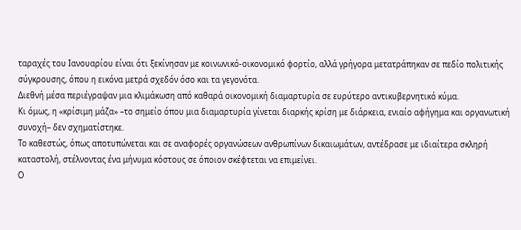ταραχές του Ιανουαρίου είναι ότι ξεκίνησαν με κοινωνικό-οικονομικό φορτίο, αλλά γρήγορα μετατράπηκαν σε πεδίο πολιτικής σύγκρουσης, όπου η εικόνα μετρά σχεδόν όσο και τα γεγονότα.
Διεθνή μέσα περιέγραψαν μια κλιμάκωση από καθαρά οικονομική διαμαρτυρία σε ευρύτερο αντικυβερνητικό κύμα.
Κι όμως, η «κρίσιμη μάζα» –το σημείο όπου μια διαμαρτυρία γίνεται διαρκής κρίση με διάρκεια, ενιαίο αφήγημα και οργανωτική συνοχή– δεν σχηματίστηκε.
Το καθεστώς, όπως αποτυπώνεται και σε αναφορές οργανώσεων ανθρωπίνων δικαιωμάτων, αντέδρασε με ιδιαίτερα σκληρή καταστολή, στέλνοντας ένα μήνυμα κόστους σε όποιον σκέφτεται να επιμείνει.
Ο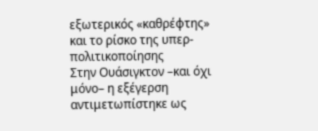εξωτερικός «καθρέφτης» και το ρίσκο της υπερ-πολιτικοποίησης
Στην Ουάσιγκτον –και όχι μόνο– η εξέγερση αντιμετωπίστηκε ως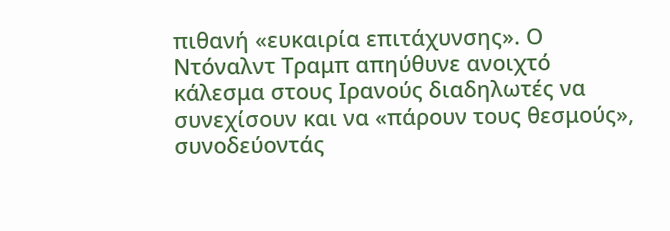πιθανή «ευκαιρία επιτάχυνσης». Ο Ντόναλντ Τραμπ απηύθυνε ανοιχτό κάλεσμα στους Ιρανούς διαδηλωτές να συνεχίσουν και να «πάρουν τους θεσμούς», συνοδεύοντάς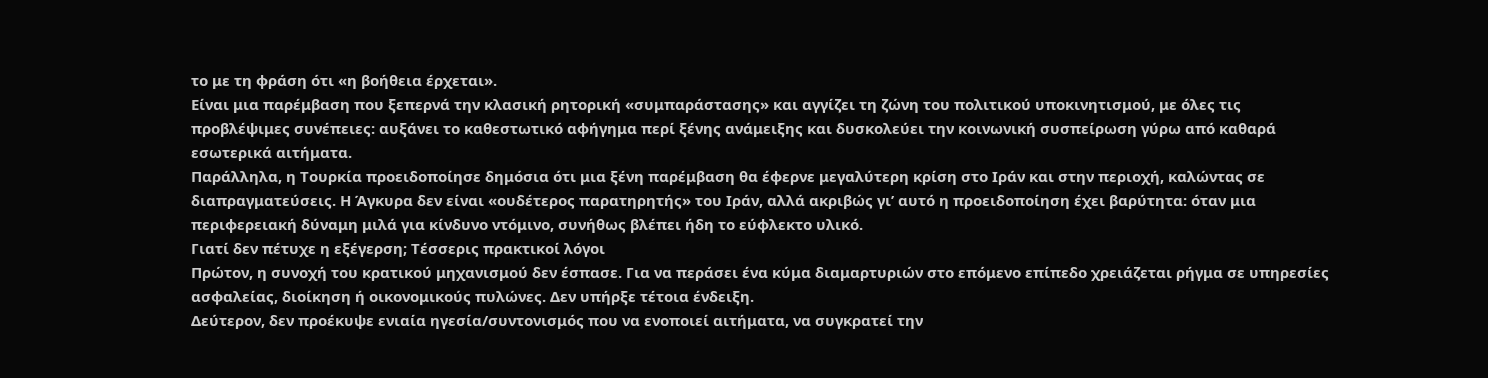το με τη φράση ότι «η βοήθεια έρχεται».
Είναι μια παρέμβαση που ξεπερνά την κλασική ρητορική «συμπαράστασης» και αγγίζει τη ζώνη του πολιτικού υποκινητισμού, με όλες τις προβλέψιμες συνέπειες: αυξάνει το καθεστωτικό αφήγημα περί ξένης ανάμειξης και δυσκολεύει την κοινωνική συσπείρωση γύρω από καθαρά εσωτερικά αιτήματα.
Παράλληλα, η Τουρκία προειδοποίησε δημόσια ότι μια ξένη παρέμβαση θα έφερνε μεγαλύτερη κρίση στο Ιράν και στην περιοχή, καλώντας σε διαπραγματεύσεις. Η Άγκυρα δεν είναι «ουδέτερος παρατηρητής» του Ιράν, αλλά ακριβώς γι’ αυτό η προειδοποίηση έχει βαρύτητα: όταν μια περιφερειακή δύναμη μιλά για κίνδυνο ντόμινο, συνήθως βλέπει ήδη το εύφλεκτο υλικό.
Γιατί δεν πέτυχε η εξέγερση; Τέσσερις πρακτικοί λόγοι
Πρώτον, η συνοχή του κρατικού μηχανισμού δεν έσπασε. Για να περάσει ένα κύμα διαμαρτυριών στο επόμενο επίπεδο χρειάζεται ρήγμα σε υπηρεσίες ασφαλείας, διοίκηση ή οικονομικούς πυλώνες. Δεν υπήρξε τέτοια ένδειξη.
Δεύτερον, δεν προέκυψε ενιαία ηγεσία/συντονισμός που να ενοποιεί αιτήματα, να συγκρατεί την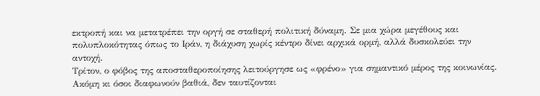εκτροπή και να μετατρέπει την οργή σε σταθερή πολιτική δύναμη. Σε μια χώρα μεγέθους και πολυπλοκότητας όπως το Ιράν, η διάχυση χωρίς κέντρο δίνει αρχικά ορμή, αλλά δυσκολεύει την αντοχή.
Τρίτον, ο φόβος της αποσταθεροποίησης λειτούργησε ως «φρένο» για σημαντικό μέρος της κοινωνίας. Ακόμη κι όσοι διαφωνούν βαθιά, δεν ταυτίζονται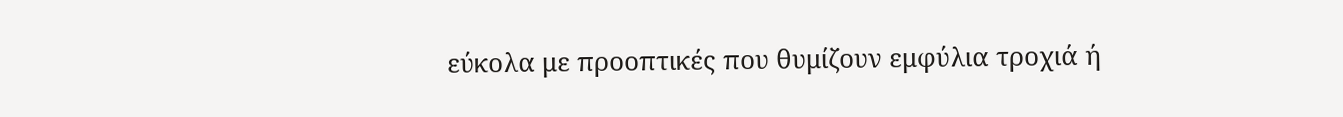εύκολα με προοπτικές που θυμίζουν εμφύλια τροχιά ή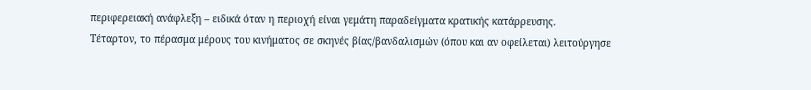περιφερειακή ανάφλεξη – ειδικά όταν η περιοχή είναι γεμάτη παραδείγματα κρατικής κατάρρευσης.
Τέταρτον, το πέρασμα μέρους του κινήματος σε σκηνές βίας/βανδαλισμών (όπου και αν οφείλεται) λειτούργησε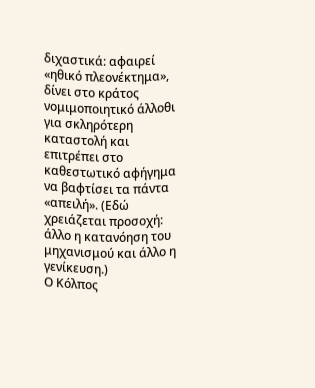διχαστικά: αφαιρεί «ηθικό πλεονέκτημα», δίνει στο κράτος νομιμοποιητικό άλλοθι για σκληρότερη καταστολή και επιτρέπει στο καθεστωτικό αφήγημα να βαφτίσει τα πάντα «απειλή». (Εδώ χρειάζεται προσοχή: άλλο η κατανόηση του μηχανισμού και άλλο η γενίκευση.)
Ο Κόλπος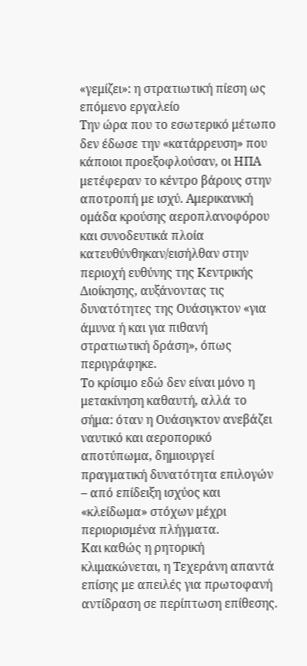«γεμίζει»: η στρατιωτική πίεση ως επόμενο εργαλείο
Την ώρα που το εσωτερικό μέτωπο δεν έδωσε την «κατάρρευση» που κάποιοι προεξοφλούσαν, οι ΗΠΑ μετέφεραν το κέντρο βάρους στην αποτροπή με ισχύ. Αμερικανική ομάδα κρούσης αεροπλανοφόρου και συνοδευτικά πλοία κατευθύνθηκαν/εισήλθαν στην περιοχή ευθύνης της Κεντρικής Διοίκησης, αυξάνοντας τις δυνατότητες της Ουάσιγκτον «για άμυνα ή και για πιθανή στρατιωτική δράση», όπως περιγράφηκε.
Το κρίσιμο εδώ δεν είναι μόνο η μετακίνηση καθαυτή, αλλά το σήμα: όταν η Ουάσιγκτον ανεβάζει ναυτικό και αεροπορικό αποτύπωμα, δημιουργεί πραγματική δυνατότητα επιλογών – από επίδειξη ισχύος και «κλείδωμα» στόχων μέχρι περιορισμένα πλήγματα.
Και καθώς η ρητορική κλιμακώνεται, η Τεχεράνη απαντά επίσης με απειλές για πρωτοφανή αντίδραση σε περίπτωση επίθεσης.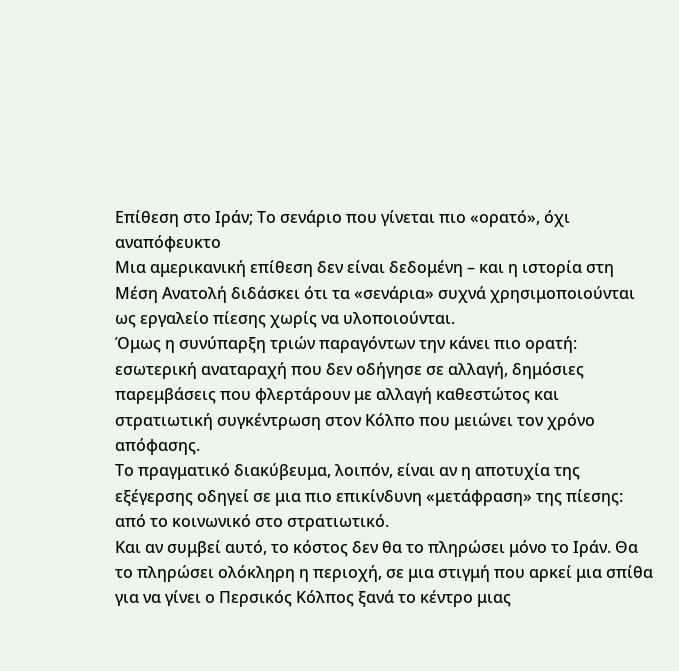Επίθεση στο Ιράν; Το σενάριο που γίνεται πιο «ορατό», όχι αναπόφευκτο
Μια αμερικανική επίθεση δεν είναι δεδομένη – και η ιστορία στη Μέση Ανατολή διδάσκει ότι τα «σενάρια» συχνά χρησιμοποιούνται ως εργαλείο πίεσης χωρίς να υλοποιούνται.
Όμως η συνύπαρξη τριών παραγόντων την κάνει πιο ορατή: εσωτερική αναταραχή που δεν οδήγησε σε αλλαγή, δημόσιες παρεμβάσεις που φλερτάρουν με αλλαγή καθεστώτος και στρατιωτική συγκέντρωση στον Κόλπο που μειώνει τον χρόνο απόφασης.
Το πραγματικό διακύβευμα, λοιπόν, είναι αν η αποτυχία της εξέγερσης οδηγεί σε μια πιο επικίνδυνη «μετάφραση» της πίεσης: από το κοινωνικό στο στρατιωτικό.
Και αν συμβεί αυτό, το κόστος δεν θα το πληρώσει μόνο το Ιράν. Θα το πληρώσει ολόκληρη η περιοχή, σε μια στιγμή που αρκεί μια σπίθα για να γίνει ο Περσικός Κόλπος ξανά το κέντρο μιας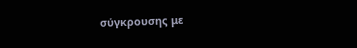σύγκρουσης με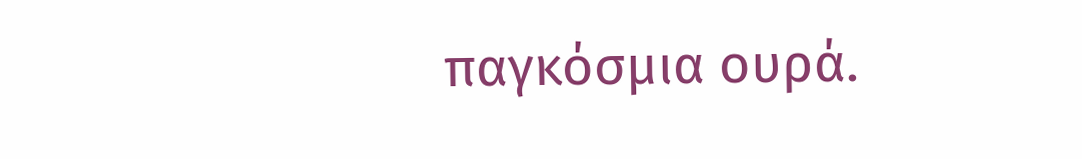παγκόσμια ουρά.